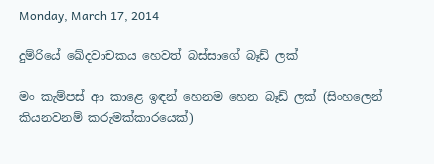Monday, March 17, 2014

දුම්රියේ ඛේදවාචකය හෙවත් බස්සාගේ බෑඩ් ලක්

මං කැම්පස් ආ කාළෙ ඉඳන් හෙනම හෙන බෑඩ් ලක් (සිංහලෙන් කියනවනම් කරුමක්කාරයෙක්)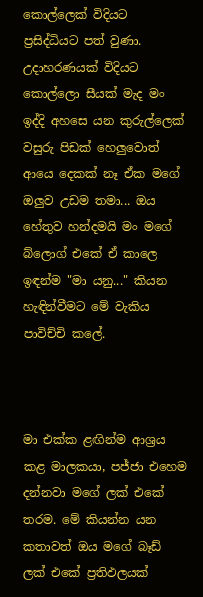කොල්ලෙක් විදියට ප්‍රසිද්ධියට පත් වුණා. උදාහරණයක් විදියට කොල්ලො සීයක් මැද මං ඉද්දි අහසෙ යන කුරුල්ලෙක් වසුරු පිඩක් හෙලුවොත් ආයෙ දෙකක් නෑ ඒක මගේ ඔලුව උඩම තමා... ඔය හේතුව හන්දමයි මං මගේ බ්ලොග් එකේ ඒ කාලෙ ඉඳන්ම "මා යනු..." කියන හැඳින්වීමට මේ වැකිය පාවිච්චි කලේ.



මා එක්ක ළඟින්ම ආශ්‍රය කළ මාලකයා, පජ්ජා එහෙම දන්නවා මගේ ලක් එකේ තරම. මේ කියන්න යන කතාවත් ඔය මගේ බෑඩ් ලක් එකේ ප්‍රතිඵලයක්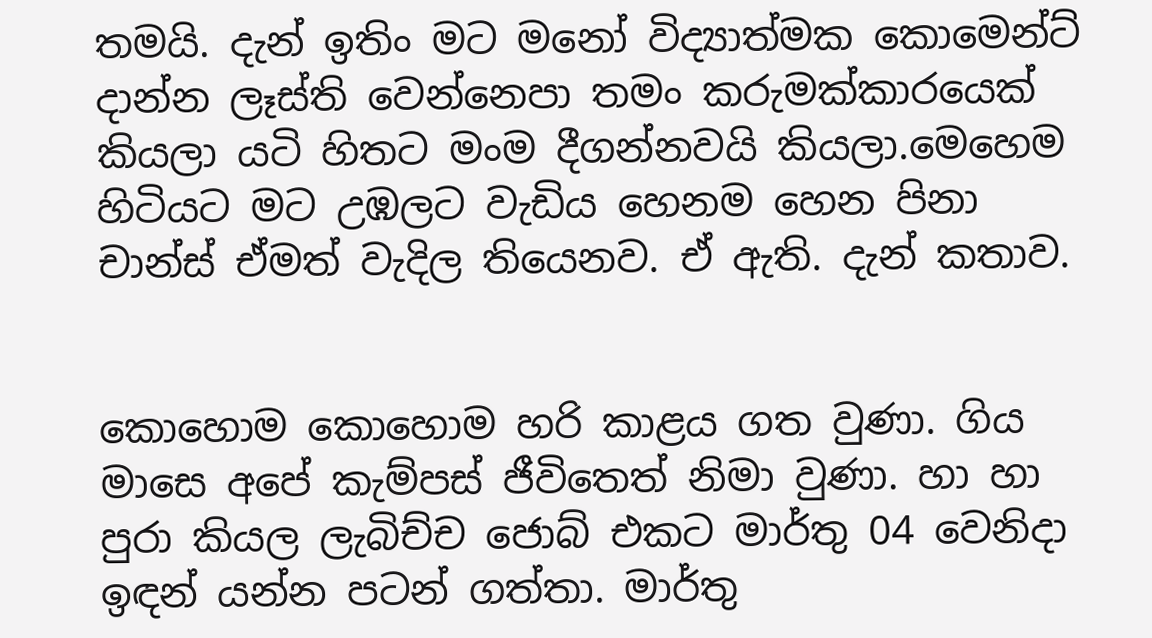තමයි. දැන් ඉතිං මට මනෝ විද්‍යාත්මක කොමෙන්ට් දාන්න ලෑස්ති වෙන්නෙපා තමං කරුමක්කාරයෙක් කියලා යටි හිතට මංම දීගන්නවයි කියලා.මෙහෙම හිටියට මට උඹලට වැඩිය හෙනම හෙන පිනා චාන්ස් ඒමත් වැදිල තියෙනව. ඒ ඇති. දැන් කතාව.


කොහොම කොහොම හරි කාළය ගත වුණා. ගිය මාසෙ අපේ කැම්පස් ජීවිතෙත් නිමා වුණා. හා හා පුරා කියල ලැබිච්ච ජොබ් එකට මාර්තු 04 වෙනිදා ඉඳන් යන්න පටන් ගත්තා. මාර්තු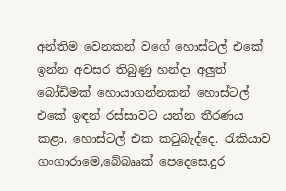අන්තිම වෙනකන් වගේ හොස්ටල් එකේ ඉන්න අවසර තිබුණු හන්දා අලුත් බෝඩිමක් හොයාගන්නකන් හොස්ටල් එකේ ඉඳන් රස්සාවට යන්න තීරණය කළා. හොස්ටල් එක ක‍ටුබැද්දෙ. රැකියාව ගංගාරාමෙ,බේබෲක් පෙදෙසෙ.දුර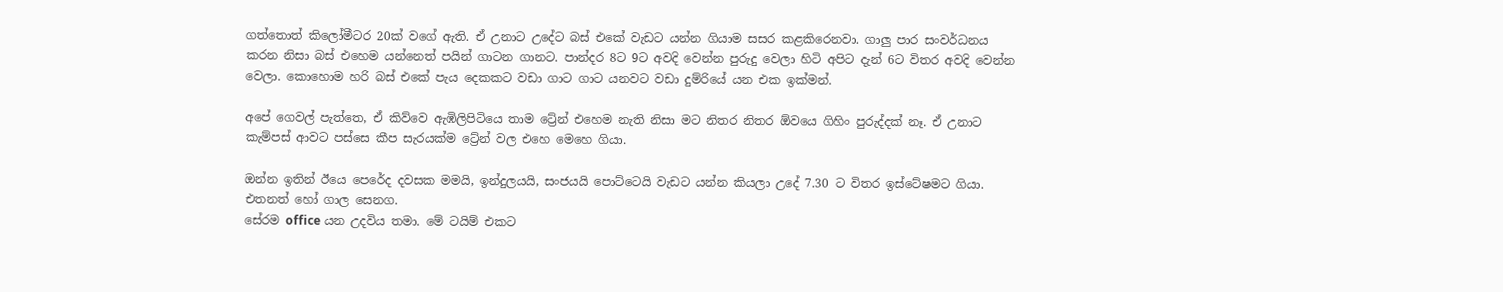ගත්තොත් කිලෝමීටර 20ක් වගේ ඇති. ඒ උනාට උදේට බස් එකේ වැඩට යන්න ගියාම සසර කළකිරෙනවා. ගාලු පාර සංවර්ධනය කරන නිසා බස් එහෙම යන්නෙත් පයින් ගාටන ගානට. පාන්දර 8ට 9ට අවදි වෙන්න පුරුදු වෙලා හිටි අපිට දැන් 6ට විතර අවදි වෙන්න වෙලා. කොහොම හරි බස් එකේ පැය දෙකකට වඩා ගාට ගාට යනවට වඩා දුම්රියේ යන එක ඉක්මන්.

අපේ ගෙවල් පැත්තෙ, ඒ කිව්වෙ ඇඹිලිපිටියෙ තාම ට්‍රේන් එහෙම නැති නිසා මට නිතර නිතර ඕවයෙ ගිහිං පුරුද්දක් නෑ. ඒ උනාට කැම්පස් ආවට පස්සෙ කීප සැරයක්ම ට්‍රේන් වල එහෙ මෙහෙ ගියා.

ඔන්න ඉතින් ඊයෙ පෙරේද දවසක මමයි, ඉන්දුලයයි, සංජයයි පොට්ටෙයි වැඩට යන්න කියලා උදේ 7.30 ට විතර ඉස්ටේෂමට ගියා. එතනත් හෝ ගාල සෙනග.
සේරම office යන උදවිය තමා. මේ ටයිම් එකට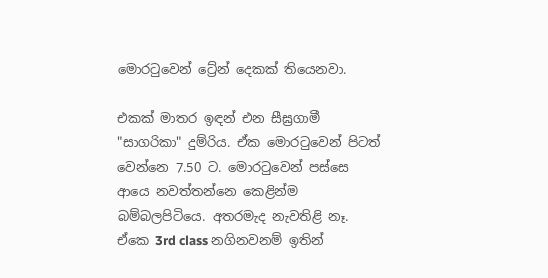මොර‍ටුවෙන් ට්‍රේන් දෙකක් තියෙනවා.

එකක් මාතර ඉඳන් එන සීඝ්‍රගාමී "සාගරිකා" දුම්රිය. ඒක මොර‍ටුවෙන් පිටත් වෙන්නෙ 7.50 ට. මොර‍ටුවෙන් පස්සෙ ආයෙ නවත්තන්නෙ කෙළින්ම බම්බලපිටියෙ. අතරමැද නැවතිළි නෑ. ඒකෙ 3rd class නගිනවනම් ඉතින්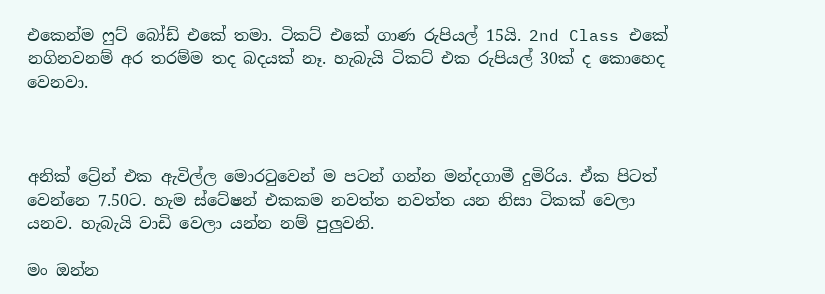එකෙන්ම ෆුට් බෝඩ් එකේ තමා. ටිකට් එකේ ගාණ රුපියල් 15යි. 2nd Class එකේ නගිනවනම් අර තරම්ම තද බදයක් නෑ. හැබැයි ටිකට් එක රුපියල් 30ක් ද කොහෙද වෙනවා.



අනික් ට්‍රේන් එක ඇවිල්ල මොර‍ටුවෙන් ම පටන් ගන්න මන්දගාමී දුමිරිය. ඒක පිටත් වෙන්නෙ 7.50ට. හැම ස්ටේෂන් එකකම නවත්ත නවත්ත යන නිසා ටිකක් වෙලා යනව. හැබැයි වාඩි වෙලා යන්න නම් පුලුවනි.

මං ඔන්න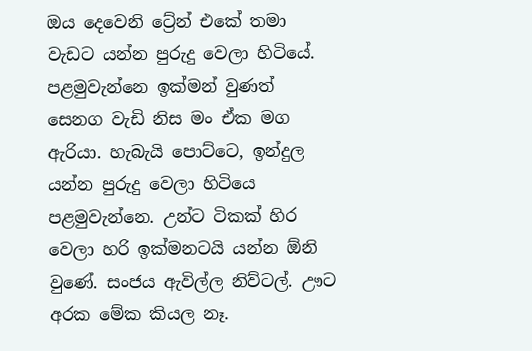ඔය දෙවෙනි ට්‍රේන් එකේ තමා වැඩට යන්න පුරුදු වෙලා හිටියේ. පළමුවැන්නෙ ඉක්මන් වුණත් සෙනග වැඩි නිස මං ඒක මග ඇරියා. හැබැයි පොට්ටෙ, ඉන්දුල යන්න පුරුදු වෙලා හිටියෙ පළමුවැන්නෙ. උන්ට ටිකක් හිර වෙලා හරි ඉක්මනටයි යන්න ඕනි වුණේ. සංජය ඇවිල්ල නිව්ටල්. ඌට අරක මේක කියල නෑ.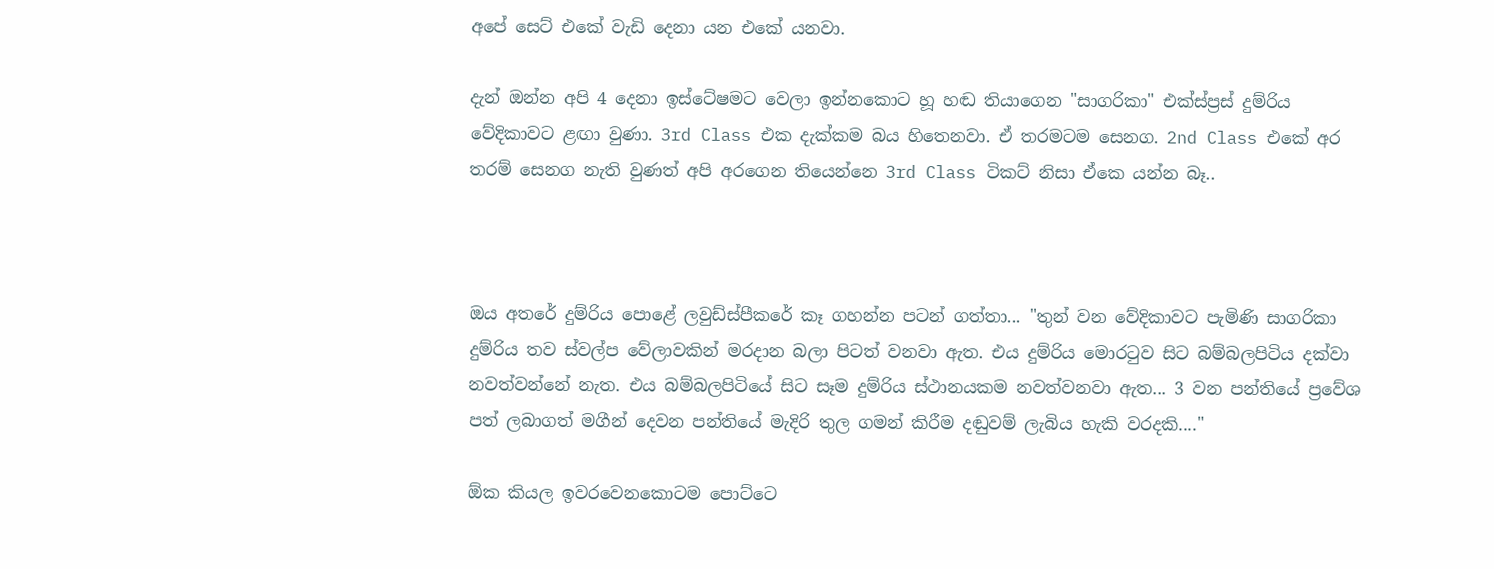අපේ සෙට් එකේ වැඩි දෙනා යන එකේ යනවා.

දැන් ඔන්න අපි 4 දෙනා ඉස්ටේෂමට වෙලා ඉන්නකොට හූ හඬ තියාගෙන "සාගරිකා" එක්ස්ප්‍රස් දුම්රිය වේදිකාවට ළඟා වුණා. 3rd Class එක දැක්කම බය හිතෙනවා. ඒ තරමටම සෙනග. 2nd Class එකේ අර තරම් සෙනග නැති වුණත් අපි අරගෙන තියෙන්නෙ 3rd Class ටිකට් නිසා ඒකෙ යන්න බෑ..



ඔය අතරේ දුම්රිය පොළේ ලවුඩ්ස්පීකරේ කෑ ගහන්න පටන් ගත්තා... "තුන් වන වේදිකාවට පැමිණි සාගරිකා දුම්රිය තව ස්වල්ප වේලාවකින් මරදාන බලා පිටත් වනවා ඇත. එය දුම්රිය මොර‍ටුව සිට බම්බලපිටිය දක්වා නවත්වන්නේ නැත. එය බම්බලපිටියේ සිට සෑම දුම්රිය ස්ථානයකම නවත්වනවා ඇත... 3 වන පන්තියේ ප්‍රවේශ පත් ලබාගත් මගීන් දෙවන පන්තියේ මැදිරි තුල ගමන් කිරීම දඬුවම් ලැබිය හැකි වරදකි...."

ඕක කියල ඉවරවෙනකොටම පොට්ටෙ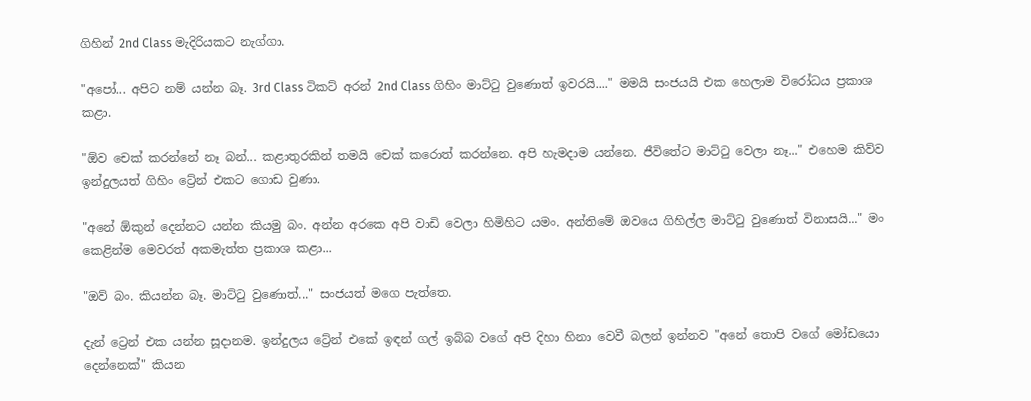ගිහින් 2nd Class මැදිරියකට නැග්ගා.

"අපෝ... අපිට නම් යන්න බෑ. 3rd Class ටිකට් අරන් 2nd Class ගිහිං මාට්‍ටු වුණොත් ඉවරයි...." මමයි සංජයයි එක හෙලාම විරෝධය ප්‍රකාශ කළා.

"ඕව චෙක් කරන්නේ නෑ බන්... කළාතුරකින් තමයි චෙක් කරොත් කරන්නෙ. අපි හැමදාම යන්නෙ. ජීවිතේට මාට්‍ටු වෙලා නෑ..." එහෙම කිව්ව ඉන්දුලයත් ගිහිං ට්‍රේන් එකට ගොඩ වුණා.

"අනේ ඕකුන් දෙන්නට යන්න කියමු බං. අන්න අරකෙ අපි වාඩි වෙලා හිමිහිට යමං. අන්තිමේ ඔවයෙ ගිහිල්ල මාට්‍ටු වුණොත් විනාසයි..." මං කෙළින්ම මෙවරත් අකමැත්ත ප්‍රකාශ කළා...

"ඔව් බං. කියන්න බෑ. මාට්‍ටු වුණොත්..." සංජයත් මගෙ පැත්තෙ.

දැන් ට්‍රෙන් එක යන්න සූදානම. ඉන්දුලය ට්‍රේන් එකේ ඉඳන් ගල් ඉබ්බ වගේ අපි දිහා හිනා වෙවී බලන් ඉන්නව "අනේ තොපි වගේ මෝඩයො දෙන්නෙක්" කියන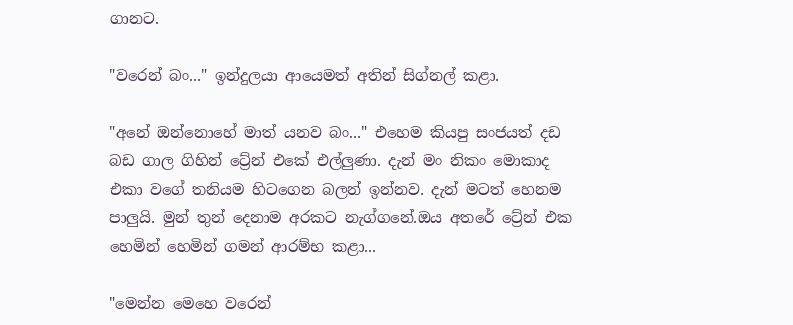ගානට.

"වරෙන් බං..." ඉන්දුලයා ආයෙමත් අතින් සිග්නල් කළා.

"අනේ ඔන්නොහේ මාත් යනව බං..." එහෙම කියපු සංජයත් දඩ බඩ ගාල ගිහින් ට්‍රේන් එකේ එල්ලුණා. දැන් මං නිකං මොකාද එකා වගේ තනියම හිටගෙන බලන් ඉන්නව. දැන් මටත් හෙනම පාලුයි. මුන් තුන් දෙනාම අරකට නැග්ගනේ.ඔය අතරේ ට්‍රේන් එක හෙමින් හෙමින් ගමන් ආරම්භ කළා...

"මෙන්න මෙහෙ වරෙන්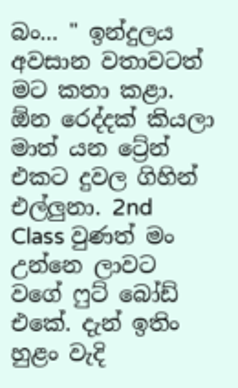බං... " ඉන්දුලය අවසාන වතාවටත් මට කතා කළා. ඕන රෙද්දක් කියලා මාත් යන ට්‍රේන් එකට දුවල ගිහින් එල්ලුනා. 2nd Class වුණත් මං උන්නෙ ලාවට වගේ ෆුට් බෝඩ් එකේ. දැන් ඉතිං හුළං වැදි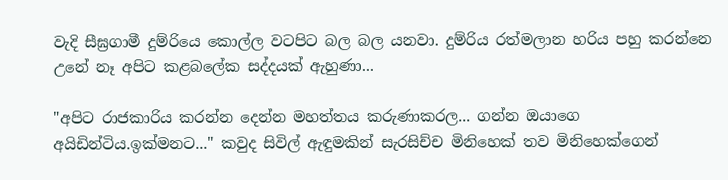වැදි සීඝ්‍රගාමී දුම්රියෙ කොල්ල වටපිට බල බල යනවා. දුම්රිය රත්මලාන හරිය පහු කරන්නෙ උනේ නෑ අපිට කළබලේක සද්දයක් ඇහුණා...

"අපිට රාජකාරිය කරන්න දෙන්න මහත්තය කරුණාකරල... ගන්න ඔයාගෙ අයිඩින්ටිය.ඉක්මනට..." කවුද සිවිල් ඇඳුමකින් සැරසිච්ච මිනිහෙක් තව මිනිහෙක්ගෙන්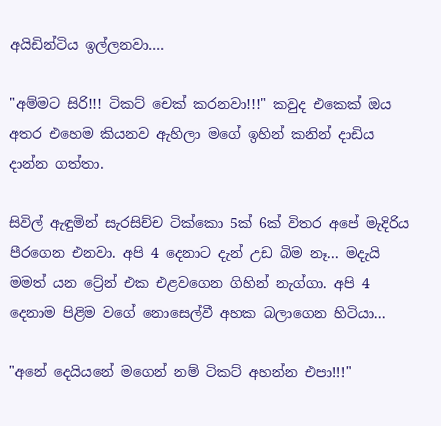අයිඩින්ටිය ඉල්ලනවා....

"අම්මට සිරි!!! ටිකට් චෙක් කරනවා!!!" කවුද එකෙක් ඔය අතර එහෙම කියනව ඇහිලා මගේ ඉහින් කනින් දාඩිය දාන්න ගත්තා.

සිවිල් ඇඳුමින් සැරසිච්ච ටික්කො 5ක් 6ක් විතර අපේ මැදිරිය පීරගෙන එනවා. අපි 4 දෙනාට දැන් උඩ බිම නෑ... මදැයි මමත් යන ට්‍රේන් එක එළවගෙන ගිහින් නැග්ගා. අපි 4 දෙනාම පිළිම වගේ නොසෙල්වී අහක බලාගෙන හිටියා...

"අනේ දෙයියනේ මගෙන් නම් ටිකට් අහන්න එපා!!!"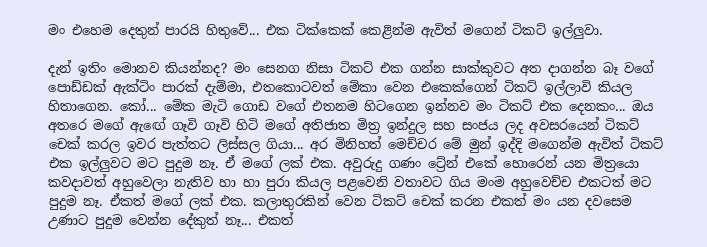මං එහෙම දෙතුන් පාරයි හිතුවේ... එක ටික්කෙක් කෙළින්ම ඇවිත් මගෙන් ටිකට් ඉල්ලුවා.

දැන් ඉතිං මොනව කියන්නද? මං සෙනග නිසා ටිකට් එක ගන්න සාක්කුවට අත දාගන්න බෑ වගේ පොඩ්ඩක් ඇක්ටිං පාරක් දැම්මා, එතකොටවත් මේකා වෙන එකෙක්ගෙන් ටිකට් ඉල්ලාවි කියල හිතාගෙන. කෝ... මේක මැටි ගොඩ වගේ එතනම හිටගෙන ඉන්නව මං ටිකට් එක දෙනකං... ඔය අතරෙ මගේ ඇඟේ ගෑවි ගෑවි හිටි මගේ අතිජාත මිත්‍ර ඉන්දුල සහ සංජය ලද අවසරයෙන් ටිකට් චෙක් කරල ඉවර පැත්තට ලිස්සල ගියා... අර මිනිහත් මෙච්චර මේ මුන් ඉද්දි මගෙන්ම ඇවිත් ටිකට්  එක ඉල්ලුවට මට පුදුම නෑ. ඒ මගේ ලක් එක. අවුරුදු ගණං ට්‍රේන් එකේ හොරෙන් යන මිත්‍රයො කවදාවත් අහුවෙලා නැතිව හා හා පුරා කියල පළවෙනි වතාවට ගිය මංම අහුවෙච්ච එකටත් මට පුදුම නෑ. ඒකත් මගේ ලක් එක. කලාතුරකින් වෙන ටිකට් චෙක් කරන එකත් මං යන දවසෙම උණාට පුදුම වෙන්න දේකුත් නෑ... එකත්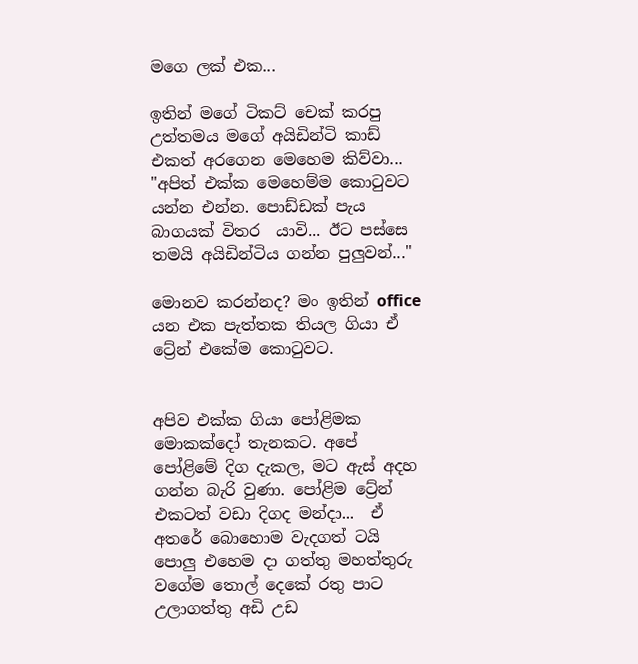මගෙ ලක් එක...

ඉතින් මගේ ටිකට් චෙක් කරපු උත්තමය මගේ අයිඩින්ටි කාඩ් එකත් අරගෙන මෙහෙම කිව්වා...
"අපිත් එක්ක මෙහෙම්ම කො‍ටුවට යන්න එන්න. පොඩ්ඩක් පැය බාගයක් විතර  යාවි... ඊට පස්සෙ තමයි අයිඩින්ටිය ගන්න පුලුවන්..."

මොනව කරන්නද? මං ඉතින් office යන එක පැත්තක තියල ගියා ඒ ට්‍රේන් එකේම කො‍ටුවට.


අපිව එක්ක ගියා පෝළිමක මොකක්දෝ තැනකට. අපේ පෝළිමේ දිග දැකල, මට ඇස් අදහ ගන්න බැරි වුණා. පෝළිම ට්‍රේන් එකටත් වඩා දිගද මන්දා...  ඒ අතරේ බොහොම වැදගත් ටයි පොලු එහෙම දා ගත්තු මහත්තුරු වගේම තොල් දෙකේ රතු පාට උලාගත්තු අඩි උඩ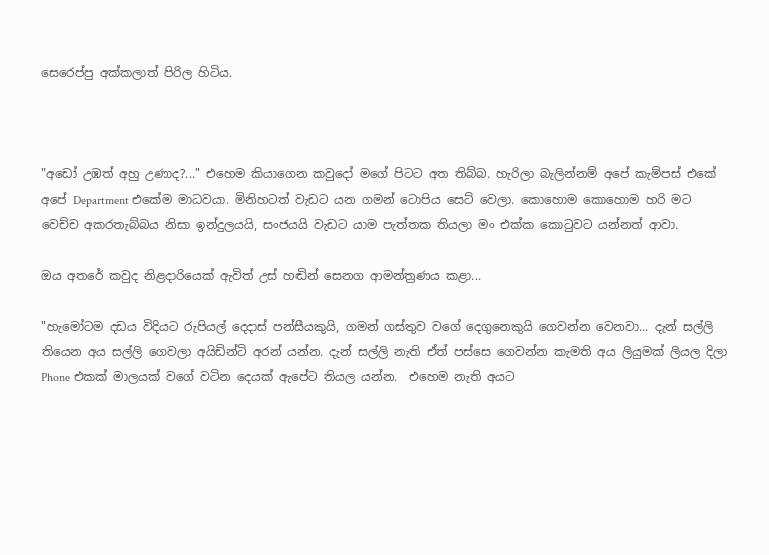සෙරෙප්පු අක්කලාත් පිරිල හිටිය.



"අඩෝ උඹත් අහු උණාද?..." එහෙම කියාගෙන කවුදෝ මගේ පිටට අත තිබ්බ. හැරිලා බැලින්නම් අපේ කැම්පස් එකේ අපේ Department එකේම මාධවයා. මිනිහටත් වැඩට යන ගමන් ටොපිය සෙට් වෙලා. කොහොම කොහොම හරි මට වෙච්ච අකරතැබ්බය නිසා ඉන්දුලයයි, සංජයයි වැඩට යාම පැත්තක තියලා මං එක්ක කො‍ටුවට යන්නත් ආවා.

ඔය අතරේ කවුද නිළදාරියෙක් ඇවිත් උස් හඬින් සෙනග ආමන්ත්‍රණය කළා...

"හැමෝටම දඩය විදියට රුපියල් දෙදාස් පන්සීයකුයි, ගමන් ගස්තුව වගේ දෙගුනෙකුයි ගෙවන්න වෙනවා... දැන් සල්ලි තියෙන අය සල්ලි ගෙවලා අයිඩින්ටි අරන් යන්න. දැන් සල්ලි නැති ඒත් පස්සෙ ගෙවන්න කැමති අය ලියුමක් ලියල දිලා Phone එකක් මාලයක් වගේ වටින දෙයක් ඇපේට තියල යන්න.  එහෙම නැති අයට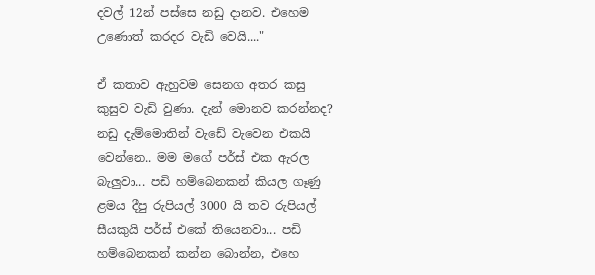දවල් 12න් පස්සෙ නඩු දානව. එහෙම උණොත් කරදර වැඩි වෙයි...."

ඒ කතාව ඇහුවම සෙනග අතර කසු කුසුව වැඩි වුණා. දැන් මොනව කරන්නද? නඩු දැම්මොතින් වැඩේ වැවෙන එකයි වෙන්නෙ.. මම මගේ පර්ස් එක ඇරල බැලුවා... පඩි හම්බෙනකන් කියල ගෑණු ළමය දීපු රුපියල් 3000 යි තව රුපියල් සීයකුයි පර්ස් එකේ තියෙනවා... පඩි හම්බෙනකන් කන්න බොන්න, එහෙ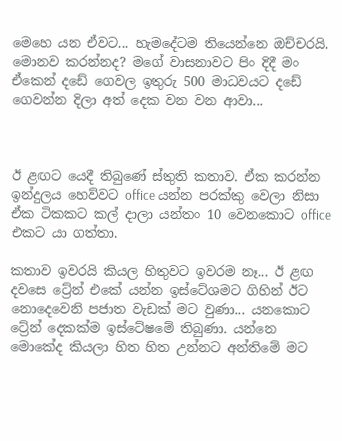මෙහෙ යන ඒවට... හැමදේටම තියෙන්නෙ ඔච්චරයි. මොනව කරන්නද? මගේ වාසනාවට පිං දිදී මං ඒකෙන් දඩේ ගෙවල ඉතුරු 500 මාධවයට දඩේ ගෙවන්න දිලා අත් දෙක වන වන ආවා...



ඊ ළඟට යෙදී තිබුණේ ස්තුති කතාව. ඒක කරන්න ඉන්දුලය හෙව්වට office යන්න පරක්කු වෙලා නිසා ඒක ටිකකට කල් දාලා යන්තං 10 වෙනකොට office එකට යා ගත්තා.

කතාව ඉවරයි කියල හිතුවට ඉවරම නෑ... ඊ ළඟ දවසෙ ට්‍රේන් එකේ යන්න ඉස්ටේශමට ගිහින් ඊට නොදෙවෙනි පජාත වැඩක් මට වුණා... යනකොට ට්‍රේන් දෙකක්ම ඉස්ටේෂමේ තිබුණා. යන්නෙ මොකේද කියලා හිත හිත උන්නට අන්තිමේ මට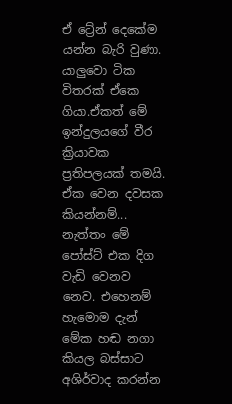ඒ ට්‍රේන් දෙකේම යන්න බැරි වුණා.  යාලුවො ටික විතරක් ඒකෙ ගියා.ඒකත් මේ ඉන්දුලයගේ වීර ක්‍රියාවක ප්‍රතිපලයක් තමයි. ඒක වෙන දවසක කියන්නම්... නැත්තං මේ පෝස්ට් එක දිග වැඩි වෙනව නෙව. එහෙනම් හැමොම දැන් මේක හඬ නගා කියල බස්සාට අශිර්වාද කරන්න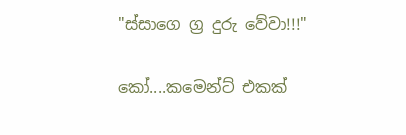"ස්සාගෙ ග්‍ර දුරු වේවා!!!"

කෝ....කමෙන්ට් එකක්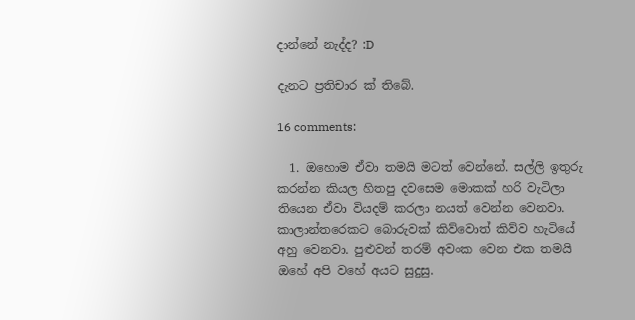දාන්නේ නැද්ද? :D

දැනට ප්‍රතිචාර ක් තිබේ.

16 comments:

  1. ඔහොම ඒවා තමයි මටත් වෙන්නේ. සල්ලි ඉතුරු කරන්න කියල හිතපු දවසෙම මොකක් හරි වැටිලා තියෙන ඒවා වියදම් කරලා නයත් වෙන්න වෙනවා. කාලාන්තරෙකට බොරුවක් කිව්වොත් කිව්ව හැටියේ අහු වෙනවා. පුළුවන් තරම් අවංක වෙන එක තමයි ඔහේ අපි වහේ අයට සුදුසු.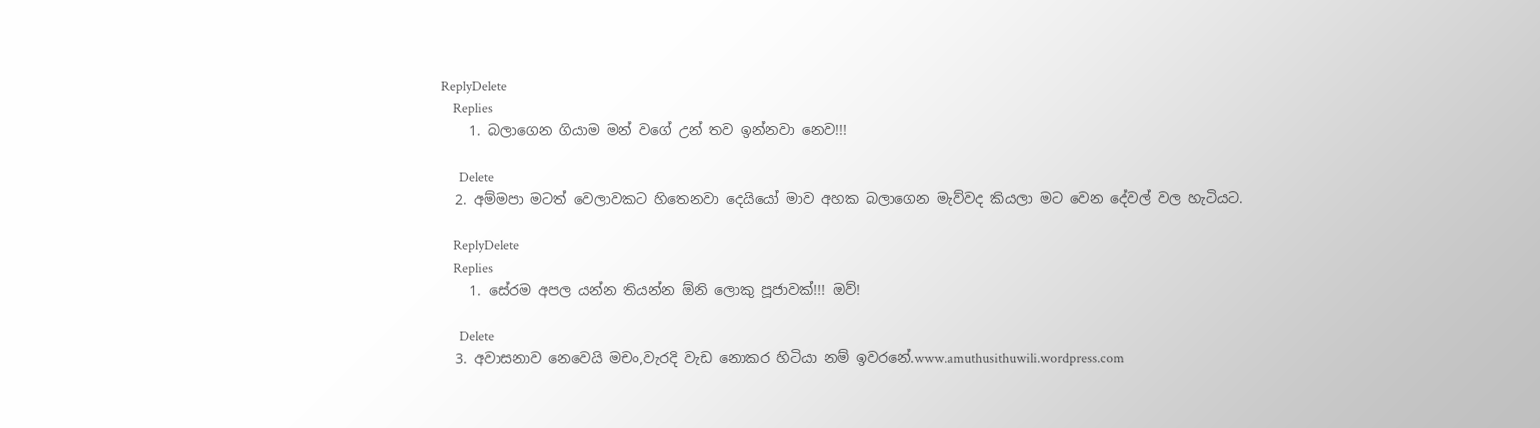ReplyDelete
    Replies
    1. බලාගෙන ගියාම මන් වගේ උන් තව ඉන්නවා නෙව!!!

      Delete
  2. අම්මපා මටත් වෙලාවකට හිතෙනවා දෙයියෝ මාව අහක බලාගෙන මැව්වද කියලා මට වෙන දේවල් වල හැටියට.

    ReplyDelete
    Replies
    1. සේරම අපල යන්න තියන්න ඕනි ලොකු පූජාවක්!!! ඔව්!

      Delete
  3. අවාසනාව නෙවෙයි මචං,වැරදි වැඩ නොකර හිටියා නම් ඉවරනේ.www.amuthusithuwili.wordpress.com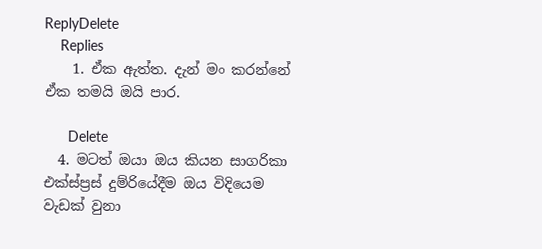ReplyDelete
    Replies
    1. ඒක ඇත්ත. දැන් මං කරන්නේ ඒක තමයි ඔයි පාර.

      Delete
  4. මටත් ඔයා ඔය කියන සාගරිකා එක්ස්ප්‍රස් දුම්රියේදීම ඔය විදියෙම වැඩක් වුනා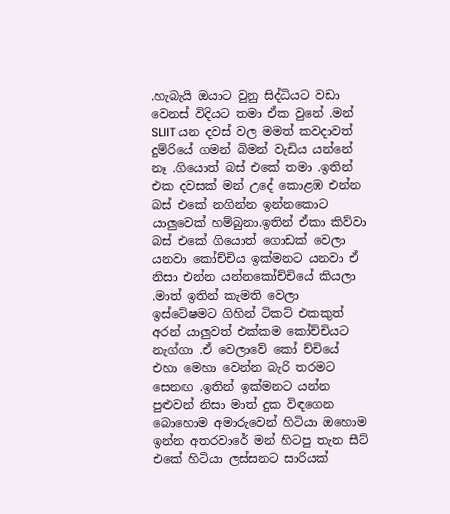.හැබැයි ඔයාට වුනු සිද්ධියට වඩා වෙනස් විදියට තමා ඒක වුනේ .මන් SLIIT යන දවස් වල මමත් කවදාවත් දුම්රියේ ගමන් බිමන් වැඩිය යන්නේ නෑ .ගියොත් බස් එකේ තමා .ඉතින් එක දවසක් මන් උදේ කොළඹ එන්න බස් එකේ නගින්න ඉන්නකොට යාලුවෙක් හම්බුනා.ඉතින් ඒකා කිව්වා බස් එකේ ගියොත් ගොඩක් වෙලා යනවා කෝච්චිය ඉක්මනට යනවා ඒ නිසා එන්න යන්නකෝච්චියේ කියලා .මාත් ඉතින් කැමති වෙලා ඉස්ටේෂමට ගිහින් ටිකට් එකකුත් අරන් යාලුවත් එක්කම කෝච්චියට නැග්ගා .ඒ වෙලාවේ කෝ ච්චියේ එහා මෙහා වෙන්න බැරි තරමට සෙනඟ .ඉතින් ඉක්මනට යන්න පුළුවන් නිසා මාත් දුක විඳගෙන බොහොම අමාරුවෙන් හිටියා ඔහොම ඉන්න අතරවාරේ මන් හිටපු තැන සීට් එකේ හිටියා ලස්සනට සාරියක්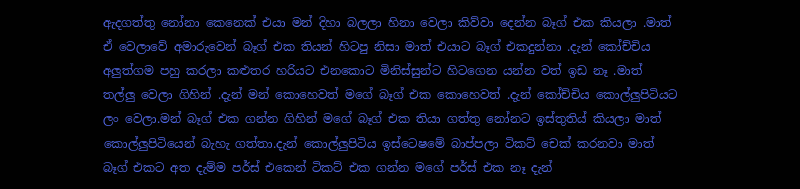ඇදගත්තු නෝනා කෙනෙක් එයා මන් දිහා බලලා හිනා වෙලා කිව්වා දෙන්න බෑග් එක කියලා .මාත් ඒ වෙලාවේ අමාරුවෙන් බෑග් එක තියන් හිටපු නිසා මාත් එයාට බෑග් එකදුන්නා .දැන් කෝච්චිය අලුත්ගම පහු කරලා කළුතර හරියට එනකොට මිනිස්සුන්ට හිටගෙන යන්න වත් ඉඩ නෑ .මාත් තල්ලු වෙලා ගිහින් .දැන් මන් කොහෙවත් මගේ බෑග් එක කොහෙවත් .දැන් කෝච්චිය කොල්ලුපිටියට ලං වෙලා.මන් බෑග් එක ගන්න ගිහින් මගේ බෑග් එක තියා ගත්තු නෝනට ඉස්තුතිය් කියලා මාත් කොල්ලුපිටියෙන් බැහැ ගත්තා.දැන් කොල්ලුපිටිය ඉස්ටෙෂමේ බාප්පලා ටිකට් චෙක් කරනවා මාත් බෑග් එකට අත දැම්ම පර්ස් එකෙන් ටිකට් එක ගන්න මගේ පර්ස් එක නෑ දැන්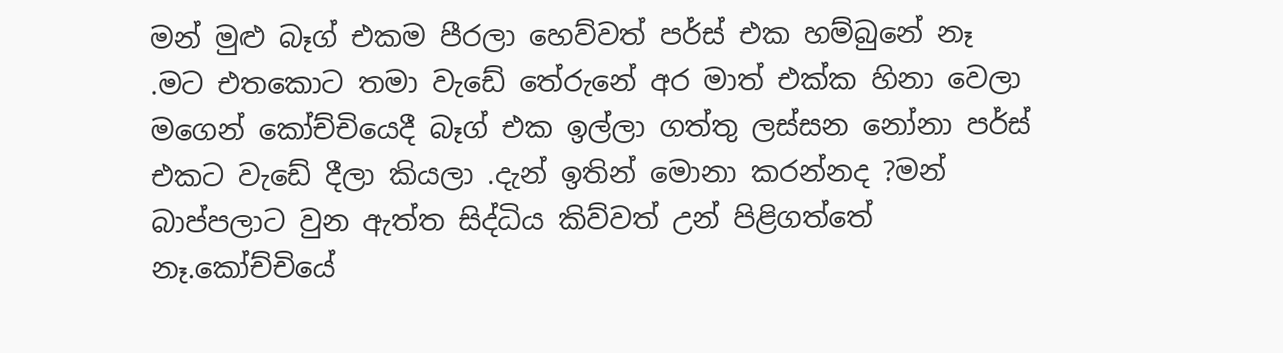මන් මුළු බෑග් එකම පීරලා හෙව්වත් පර්ස් එක හම්බුනේ නෑ .මට එතකොට තමා වැඩේ තේරුනේ අර මාත් එක්ක හිනා වෙලා මගෙන් කෝච්චියෙදී බෑග් එක ඉල්ලා ගත්තු ලස්සන නෝනා පර්ස් එකට වැඩේ දීලා කියලා .දැන් ඉතින් මොනා කරන්නද ?මන් බාප්පලාට වුන ඇත්ත සිද්ධිය කිව්වත් උන් පිළිගත්තේ නෑ.කෝච්චියේ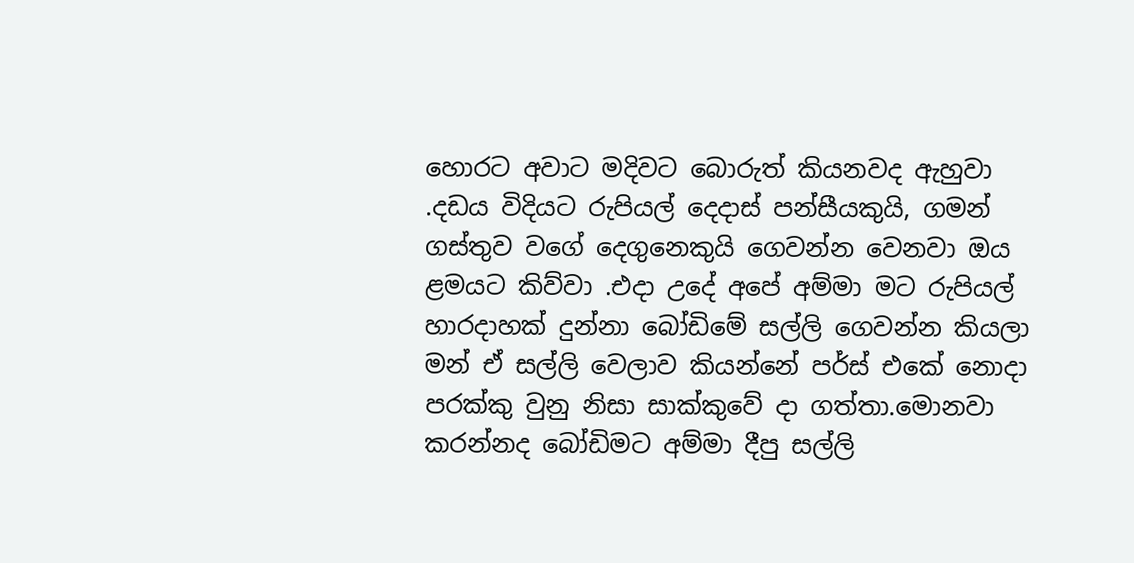හොරට අවාට මදිවට බොරුත් කියනවද ඇහුවා .දඩය විදියට රුපියල් දෙදාස් පන්සීයකුයි, ගමන් ගස්තුව වගේ දෙගුනෙකුයි ගෙවන්න වෙනවා ඔය ළමයට කිව්වා .එදා උදේ අපේ අම්මා මට රුපියල් හාරදාහක් දුන්නා බෝඩිමේ සල්ලි ගෙවන්න කියලා මන් ඒ සල්ලි වෙලාව කියන්නේ පර්ස් එකේ නොදා පරක්කු වුනු නිසා සාක්කුවේ දා ගත්තා.මොනවා කරන්නද බෝඩිමට අම්මා දීපු සල්ලි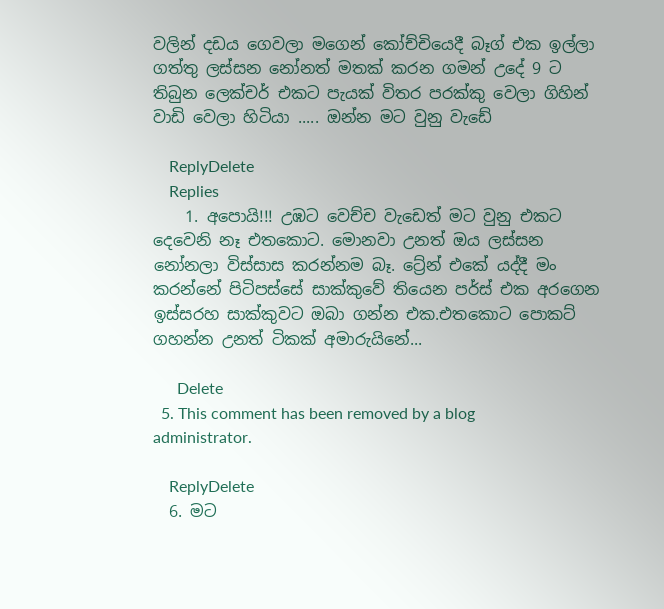වලින් දඩය ගෙවලා මගෙන් කෝච්චියෙදී බෑග් එක ඉල්ලා ගත්තු ලස්සන නෝනත් මතක් කරන ගමන් උදේ 9 ට තිබුන ලෙක්චර් එකට පැයක් විතර පරක්කු වෙලා ගිහින් වාඩි වෙලා හිටියා ..... ඔන්න මට වුනු වැඩේ

    ReplyDelete
    Replies
    1. අපොයි!!! උඹට වෙච්ච වැඩෙත් මට වුනු එකට දෙවෙනි නෑ එතකොට. මොනවා උනත් ඔය ලස්සන නෝනලා විස්සාස කරන්නම බෑ. ට්‍රේන් එකේ යද්දී මං කරන්නේ පිටිපස්සේ සාක්කුවේ තියෙන පර්ස් එක අරගෙන ඉස්සරහ සාක්කුවට ඔබා ගන්න එක.එතකොට පොකට් ගහන්න උනත් ටිකක් අමාරුයිනේ...

      Delete
  5. This comment has been removed by a blog administrator.

    ReplyDelete
  6. මට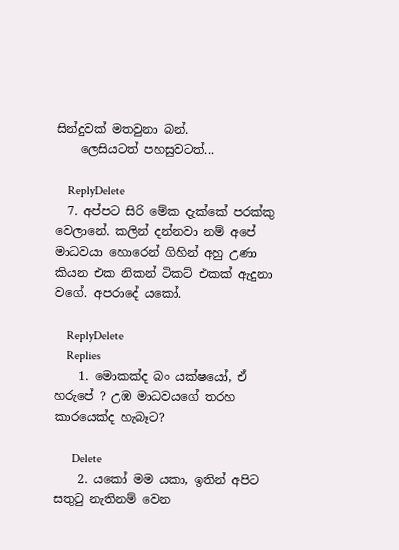සින්දුවක් මතවුනා බන්.
    ලෙසියටත් පහසුවටත්...

    ReplyDelete
  7. අප්පට සිරි මේක දැක්කේ පරක්කු වෙලානේ. කලින් දන්නවා නම් අපේ මාධවයා හොරෙන් ගිහින් අහු උණා කියන එක නිකන් ටිකට් එකක් ඇදුනා වගේ. අපරාදේ යකෝ.

    ReplyDelete
    Replies
    1. මොකක්ද බං යක්ෂයෝ, ඒ හරුපේ ? උඹ මාධවයගේ තරහ කාරයෙක්ද හැබෑට?

      Delete
    2. යකෝ මම යකා, ඉතින් අපිට සතුටු නැතිනම් වෙන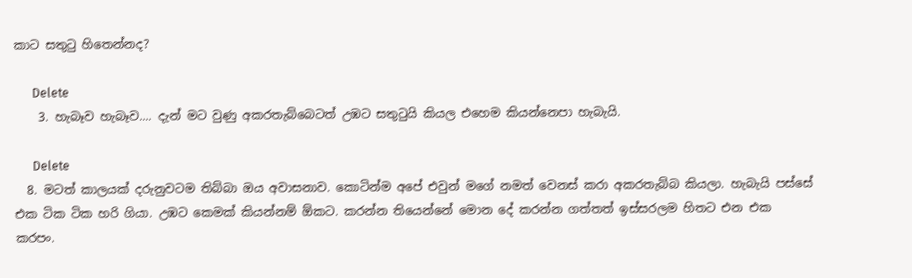කාට සතුටු හිතෙන්නද?

      Delete
    3. හැබෑව හැබෑව.... දැන් මට වුණු අකරතැබ්බෙටත් උඹට සතුටුයි කියල එහෙම කියන්නෙපා හැබැයි.

      Delete
  8. මටත් කාලයක් දරුනුවටම තිබ්බා ඔය අවාසනාව. කොටින්ම අපේ එවුන් මගේ නමත් වෙනස් කරා අකරතැබ්බ කියලා. හැබැයි පස්සේ එක ටික ටික හරි ගියා. උඹට කෙමක් කියන්නම් ඕකට. කරන්න තියෙන්නේ මොන දේ කරන්න ගත්තත් ඉස්සරලම හිතට එන එක කරපං.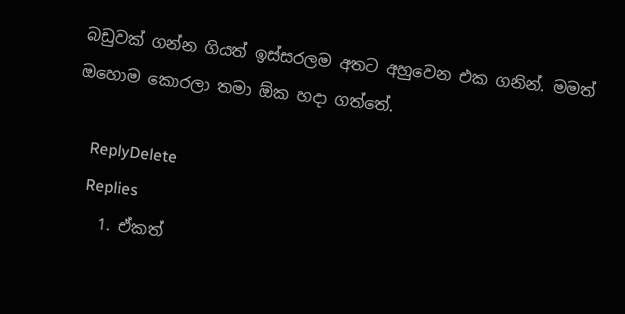බඩුවක් ගන්න ගියත් ඉස්සරලම අතට අහුවෙන එක ගනින්. මමත් ඔහොම කොරලා තමා ඕක හදා ගත්තේ.

    ReplyDelete
    Replies
    1. ඒකත්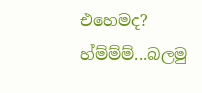එහෙමද? හ්ම්ම්ම්...බලමු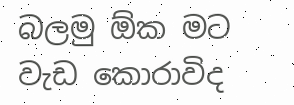බලමු ඕක මට වැඩ කොරාවිද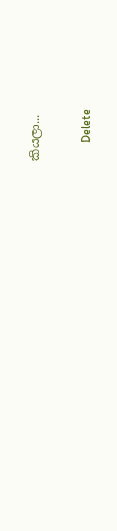කියලා...

      Delete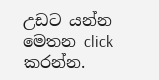උඩට යන්න මෙතන click කරන්න.